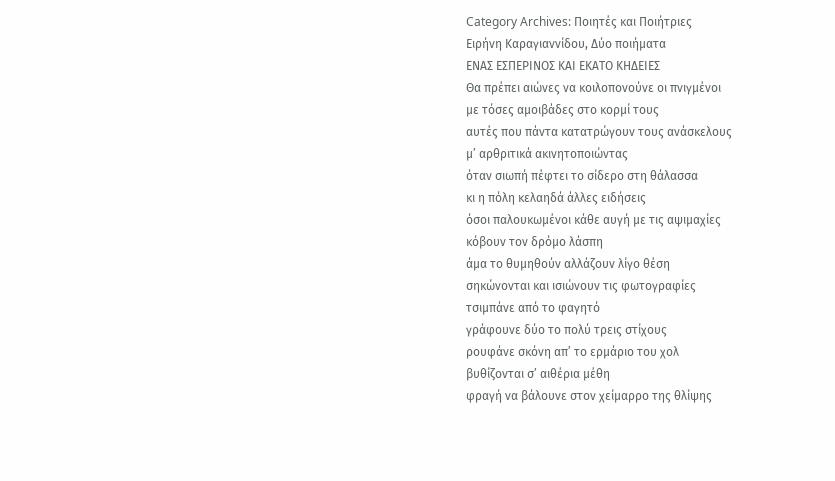Category Archives: Ποιητές και Ποιήτριες
Ειρήνη Καραγιαννίδου, Δύο ποιήματα
ΕΝΑΣ ΕΣΠΕΡΙΝΟΣ ΚΑΙ ΕΚΑΤΟ ΚΗΔΕΙΕΣ
Θα πρέπει αιώνες να κοιλοπονούνε οι πνιγμένοι
με τόσες αμοιβάδες στο κορμί τους
αυτές που πάντα κατατρώγουν τους ανάσκελους
μ’ αρθριτικά ακινητοποιώντας
όταν σιωπή πέφτει το σίδερο στη θάλασσα
κι η πόλη κελαηδά άλλες ειδήσεις
όσοι παλουκωμένοι κάθε αυγή με τις αψιμαχίες
κόβουν τον δρόμο λάσπη
άμα το θυμηθούν αλλάζουν λίγο θέση
σηκώνονται και ισιώνουν τις φωτογραφίες
τσιμπάνε από το φαγητό
γράφουνε δύο το πολύ τρεις στίχους
ρουφάνε σκόνη απ’ το ερμάριο του χολ
βυθίζονται σ’ αιθέρια μέθη
φραγή να βάλουνε στον χείμαρρο της θλίψης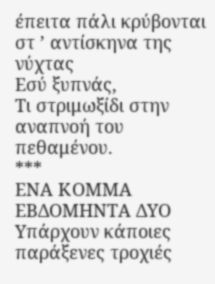έπειτα πάλι κρύβονται στ ’ αντίσκηνα της νύχτας
Εσύ ξυπνάς,
Τι στριμωξίδι στην αναπνοή του πεθαμένου.
***
ΕΝΑ ΚΟΜΜΑ ΕΒΔΟΜΗΝΤΑ ΔΥΟ
Υπάρχουν κάποιες παράξενες τροχιές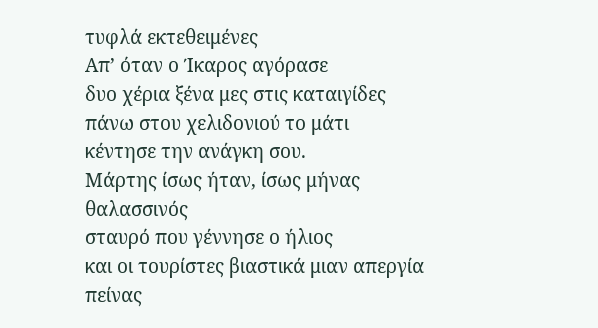τυφλά εκτεθειμένες
Απ’ όταν ο Ίκαρος αγόρασε
δυο χέρια ξένα μες στις καταιγίδες
πάνω στου χελιδονιού το μάτι
κέντησε την ανάγκη σου.
Μάρτης ίσως ήταν, ίσως μήνας θαλασσινός
σταυρό που γέννησε ο ήλιος
και οι τουρίστες βιαστικά μιαν απεργία πείνας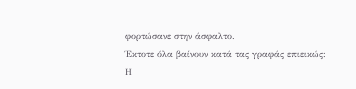φορτώσανε στην άσφαλτο.
Έκτοτε όλα βαίνουν κατά τας γραφάς επιεικώς: Η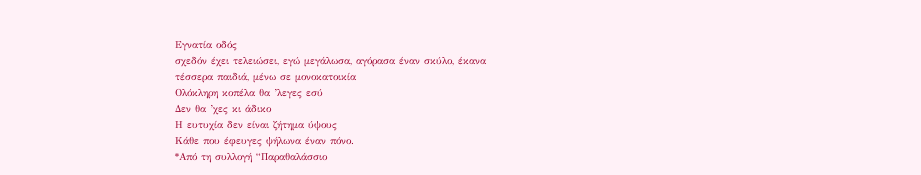Εγνατία οδός
σχεδόν έχει τελειώσει, εγώ μεγάλωσα, αγόρασα έναν σκύλο, έκανα
τέσσερα παιδιά, μένω σε μονοκατοικία
Ολόκληρη κοπέλα θα ’λεγες εσύ
Δεν θα ’χες κι άδικο
Η ευτυχία δεν είναι ζήτημα ύψους
Κάθε που έφευγες ψήλωνα έναν πόνο.
*Από τη συλλογή “Παραθαλάσσιο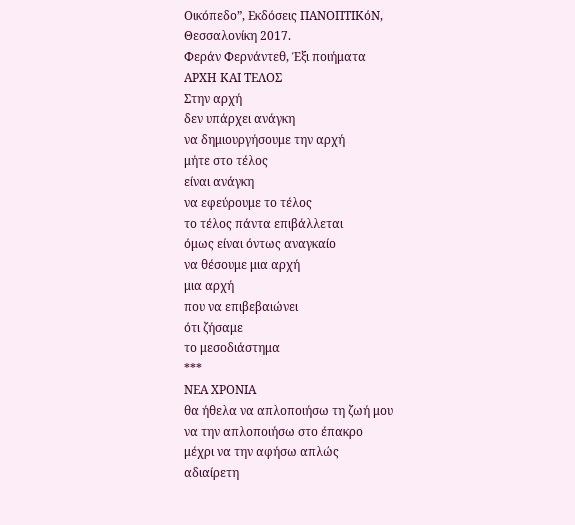Οικόπεδο”, Εκδόσεις ΠΑΝΟΠΤΙΚόΝ, Θεσσαλονίκη 2017.
Φεράν Φερνάντεθ, Έξι ποιήματα
ΑΡΧΗ ΚΑΙ ΤΕΛΟΣ
Στην αρχή
δεν υπάρχει ανάγκη
να δημιουργήσουμε την αρχή
μήτε στο τέλος
είναι ανάγκη
να εφεύρουμε το τέλος
το τέλος πάντα επιβάλλεται
όμως είναι όντως αναγκαίο
να θέσουμε μια αρχή
μια αρχή
που να επιβεβαιώνει
ότι ζήσαμε
το μεσοδιάστημα
***
ΝΕΑ ΧΡΟΝΙΑ
θα ήθελα να απλοποιήσω τη ζωή μου
να την απλοποιήσω στο έπακρο
μέχρι να την αφήσω απλώς
αδιαίρετη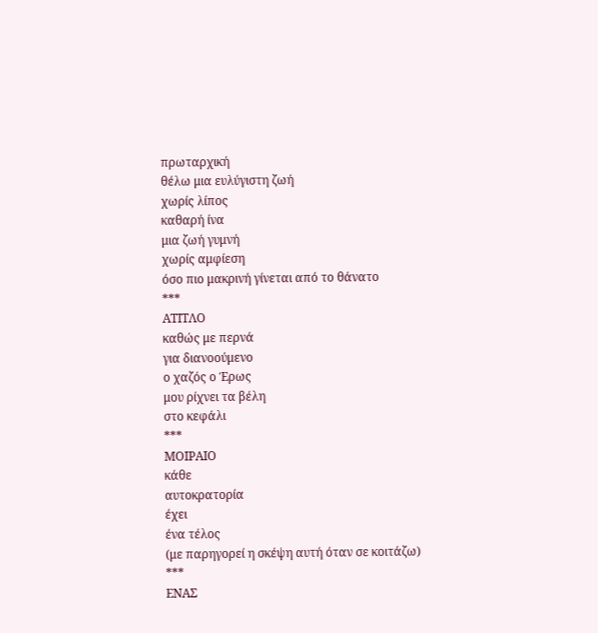πρωταρχική
θέλω μια ευλύγιστη ζωή
χωρίς λίπος
καθαρή ίνα
μια ζωή γυμνή
χωρίς αμφίεση
όσο πιο μακρινή γίνεται από το θάνατο
***
ΑΤΙΤΛΟ
καθώς με περνά
για διανοούμενο
ο χαζός ο Έρως
μου ρίχνει τα βέλη
στο κεφάλι
***
ΜΟΙΡΑΙΟ
κάθε
αυτοκρατορία
έχει
ένα τέλος
(με παρηγορεί η σκέψη αυτή όταν σε κοιτάζω)
***
ΕΝΑΣ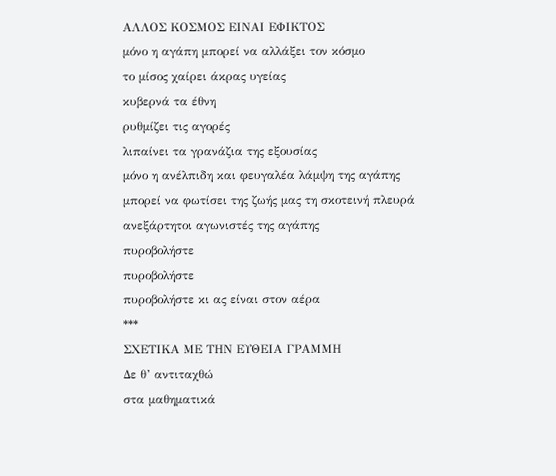ΑΛΛΟΣ ΚΟΣΜΟΣ ΕΙΝΑΙ ΕΦΙΚΤΟΣ
μόνο η αγάπη μπορεί να αλλάξει τον κόσμο
το μίσος χαίρει άκρας υγείας
κυβερνά τα έθνη
ρυθμίζει τις αγορές
λιπαίνει τα γρανάζια της εξουσίας
μόνο η ανέλπιδη και φευγαλέα λάμψη της αγάπης
μπορεί να φωτίσει της ζωής μας τη σκοτεινή πλευρά
ανεξάρτητοι αγωνιστές της αγάπης
πυροβολήστε
πυροβολήστε
πυροβολήστε κι ας είναι στον αέρα
***
ΣΧΕΤΙΚΑ ΜΕ ΤΗΝ ΕΥΘΕΙΑ ΓΡΑΜΜΗ
Δε θ’ αντιταχθώ
στα μαθηματικά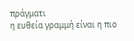πράγματι
η ευθεία γραμμή είναι η πιο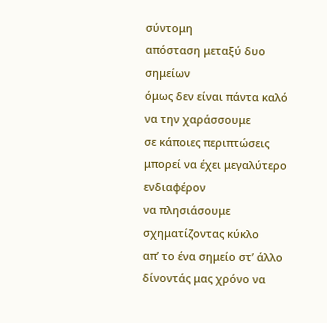σύντομη
απόσταση μεταξύ δυο σημείων
όμως δεν είναι πάντα καλό να την χαράσσουμε
σε κάποιες περιπτώσεις
μπορεί να έχει μεγαλύτερο ενδιαφέρον
να πλησιάσουμε σχηματίζοντας κύκλο
απ’ το ένα σημείο στ’ άλλο
δίνοντάς μας χρόνο να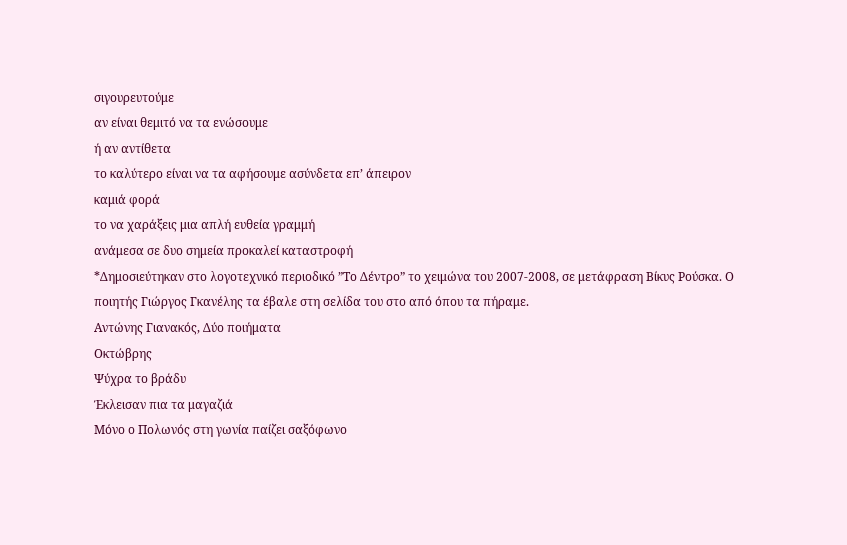σιγουρευτούμε
αν είναι θεμιτό να τα ενώσουμε
ή αν αντίθετα
το καλύτερο είναι να τα αφήσουμε ασύνδετα επ’ άπειρον
καμιά φορά
το να χαράξεις μια απλή ευθεία γραμμή
ανάμεσα σε δυο σημεία προκαλεί καταστροφή
*Δημοσιεύτηκαν στο λογοτεχνικό περιοδικό ”Το Δέντρο” το χειμώνα του 2007-2008, σε μετάφραση Βίκυς Ρούσκα. Ο ποιητής Γιώργος Γκανέλης τα έβαλε στη σελίδα του στο από όπου τα πήραμε.
Αντώνης Γιανακός, Δύο ποιήματα
Οκτώβρης
Ψύχρα το βράδυ
Έκλεισαν πια τα μαγαζιά
Μόνο ο Πολωνός στη γωνία παίζει σαξόφωνο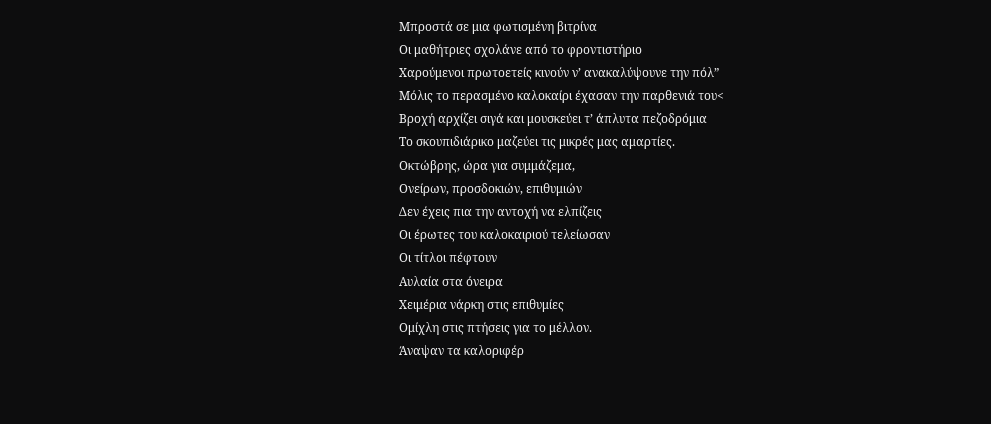Μπροστά σε μια φωτισμένη βιτρίνα
Οι μαθήτριες σχολάνε από το φροντιστήριο
Χαρούμενοι πρωτοετείς κινούν ν’ ανακαλύψουνε την πόλ”
Μόλις το περασμένο καλοκαίρι έχασαν την παρθενιά του<
Βροχή αρχίζει σιγά και μουσκεύει τ’ άπλυτα πεζοδρόμια
Το σκουπιδιάρικο μαζεύει τις μικρές μας αμαρτίες.
Οκτώβρης, ώρα για συμμάζεμα,
Ονείρων, προσδοκιών, επιθυμιών
Δεν έχεις πια την αντοχή να ελπίζεις
Οι έρωτες του καλοκαιριού τελείωσαν
Οι τίτλοι πέφτουν
Αυλαία στα όνειρα
Χειμέρια νάρκη στις επιθυμίες
Ομίχλη στις πτήσεις για το μέλλον.
Άναψαν τα καλοριφέρ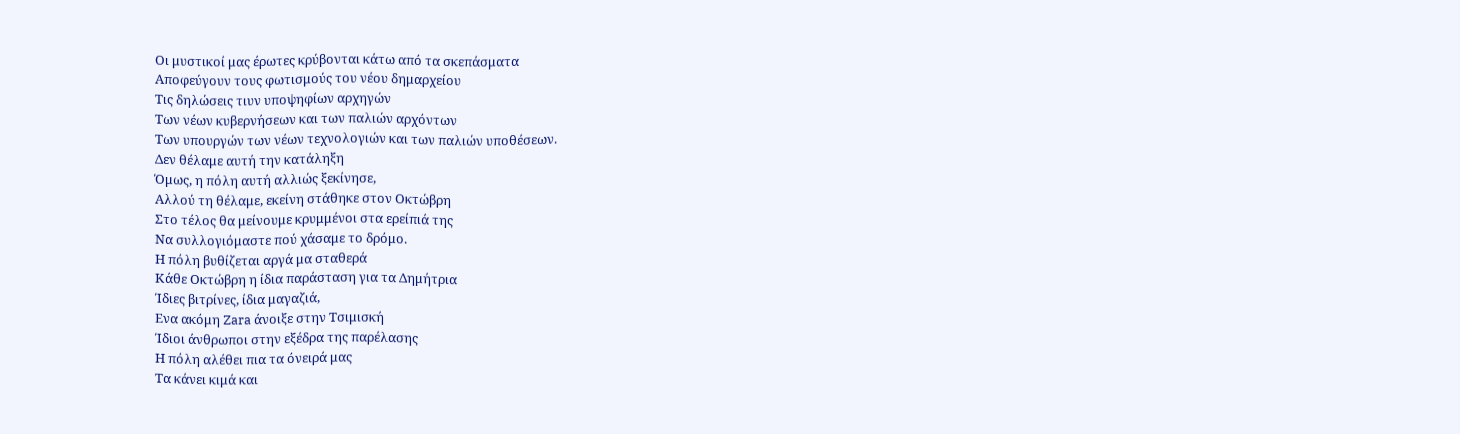Οι μυστικοί μας έρωτες κρύβονται κάτω από τα σκεπάσματα
Αποφεύγουν τους φωτισμούς του νέου δημαρχείου
Τις δηλώσεις τιυν υποψηφίων αρχηγών
Των νέων κυβερνήσεων και των παλιών αρχόντων
Των υπουργών των νέων τεχνολογιών και των παλιών υποθέσεων.
Δεν θέλαμε αυτή την κατάληξη
Όμως, η πόλη αυτή αλλιώς ξεκίνησε,
Αλλού τη θέλαμε, εκείνη στάθηκε στον Οκτώβρη
Στο τέλος θα μείνουμε κρυμμένοι στα ερείπιά της
Να συλλογιόμαστε πού χάσαμε το δρόμο.
Η πόλη βυθίζεται αργά μα σταθερά
Κάθε Οκτώβρη η ίδια παράσταση για τα Δημήτρια
Ίδιες βιτρίνες, ίδια μαγαζιά,
Ενα ακόμη Zara άνοιξε στην Τσιμισκή
Ίδιοι άνθρωποι στην εξέδρα της παρέλασης
Η πόλη αλέθει πια τα όνειρά μας
Τα κάνει κιμά και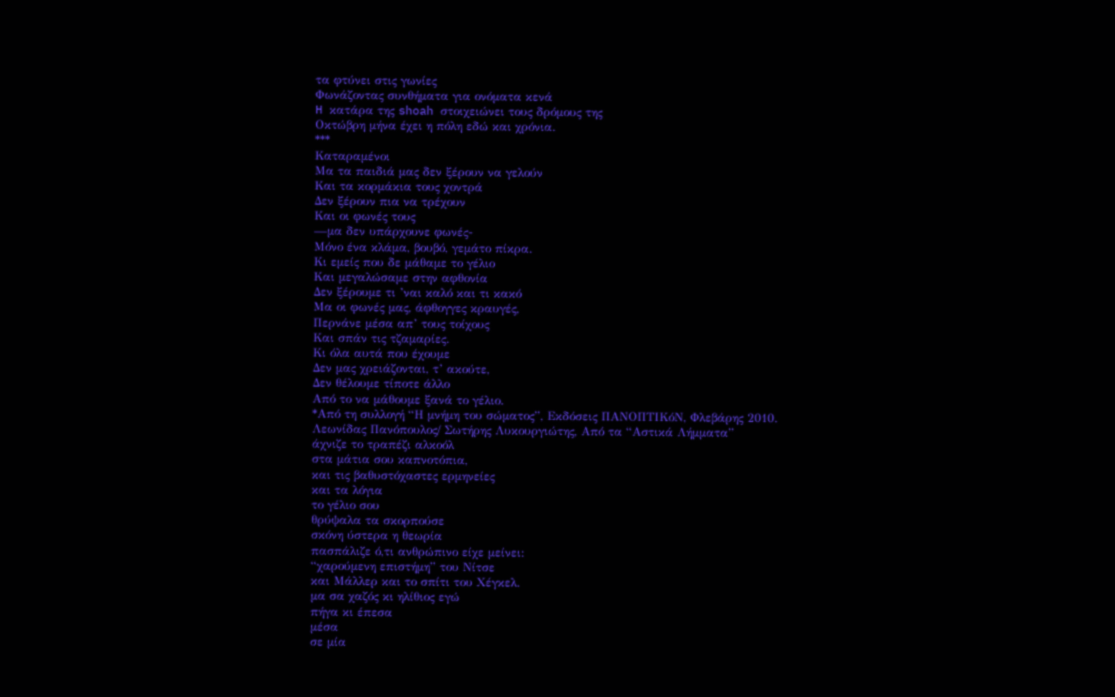τα φτύνει στις γωνίες
Φωνάζοντας συνθήματα για ονόματα κενά
H κατάρα της shoah στοιχειώνει τους δρόμους της
Οκτώβρη μήνα έχει η πόλη εδώ και χρόνια.
***
Καταραμένοι
Μα τα παιδιά μας δεν ξέρουν να γελούν
Και τα κορμάκια τους χοντρά
Δεν ξέρουν πια να τρέχουν
Και οι φωνές τους
—μα δεν υπάρχουνε φωνές-
Μόνο ένα κλάμα, βουβό, γεμάτο πίκρα.
Κι εμείς που δε μάθαμε το γέλιο
Και μεγαλώσαμε στην αφθονία
Δεν ξέρουμε τι ’ναι καλό και τι κακό
Μα οι φωνές μας, άφθογγες κραυγές,
Περνάνε μέσα απ’ τους τοίχους
Και σπάν τις τζαμαρίες.
Κι όλα αυτά που έχουμε
Δεν μας χρειάζονται, τ’ ακούτε,
Δεν θέλουμε τίποτε άλλο
Από το να μάθουμε ξανά το γέλιο.
*Από τη συλλογή “Η μνήμη του σώματος”, Εκδόσεις ΠΑΝΟΠΤΙΚόΝ, Φλεβάρης 2010.
Λεωνίδας Πανόπουλος/ Σωτήρης Λυκουργιώτης, Από τα “Αστικά Λήμματα”
άχνιζε το τραπέζι αλκοόλ
στα μάτια σου καπνοτόπια,
και τις βαθυστόχαστες ερμηνείες
και τα λόγια
το γέλιο σου
θρύψαλα τα σκορπούσε
σκόνη ύστερα η θεωρία
πασπάλιζε ό,τι ανθρώπινο είχε μείνει:
“χαρούμενη επιστήμη” του Νίτσε
και Μάλλερ και το σπίτι του Χέγκελ.
μα σα χαζός κι ηλίθιος εγώ
πήγα κι έπεσα
μέσα
σε μία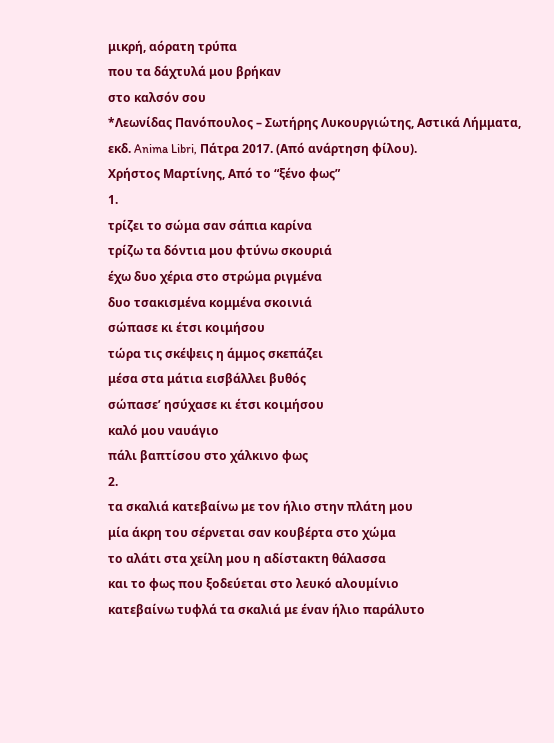μικρή, αόρατη τρύπα
που τα δάχτυλά μου βρήκαν
στο καλσόν σου
*Λεωνίδας Πανόπουλος – Σωτήρης Λυκουργιώτης, Αστικά Λήμματα, εκδ. Anima Libri, Πάτρα 2017. (Από ανάρτηση φίλου).
Χρήστος Μαρτίνης, Από το “ξένο φως”
1.
τρίζει το σώμα σαν σάπια καρίνα
τρίζω τα δόντια μου φτύνω σκουριά
έχω δυο χέρια στο στρώμα ριγμένα
δυο τσακισμένα κομμένα σκοινιά
σώπασε κι έτσι κοιμήσου
τώρα τις σκέψεις η άμμος σκεπάζει
μέσα στα μάτια εισβάλλει βυθός
σώπασε’ ησύχασε κι έτσι κοιμήσου
καλό μου ναυάγιο
πάλι βαπτίσου στο χάλκινο φως
2.
τα σκαλιά κατεβαίνω με τον ήλιο στην πλάτη μου
μία άκρη του σέρνεται σαν κουβέρτα στο χώμα
το αλάτι στα χείλη μου η αδίστακτη θάλασσα
και το φως που ξοδεύεται στο λευκό αλουμίνιο
κατεβαίνω τυφλά τα σκαλιά με έναν ήλιο παράλυτο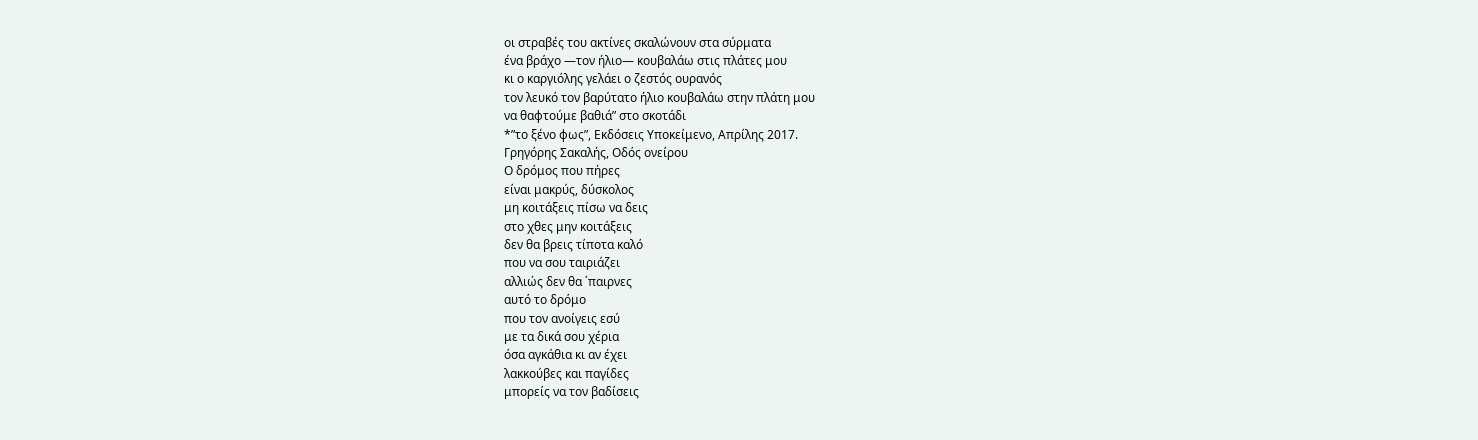οι στραβές του ακτίνες σκαλώνουν στα σύρματα
ένα βράχο —τον ήλιο— κουβαλάω στις πλάτες μου
κι ο καργιόλης γελάει ο ζεστός ουρανός
τον λευκό τον βαρύτατο ήλιο κουβαλάω στην πλάτη μου
να θαφτούμε βαθιά” στο σκοτάδι
*”το ξένο φως”, Εκδόσεις Υποκείμενο, Απρίλης 2017.
Γρηγόρης Σακαλής, Οδός ονείρου
Ο δρόμος που πήρες
είναι μακρύς, δύσκολος
μη κοιτάξεις πίσω να δεις
στο χθες μην κοιτάξεις
δεν θα βρεις τίποτα καλό
που να σου ταιριάζει
αλλιώς δεν θα ΄παιρνες
αυτό το δρόμο
που τον ανοίγεις εσύ
με τα δικά σου χέρια
όσα αγκάθια κι αν έχει
λακκούβες και παγίδες
μπορείς να τον βαδίσεις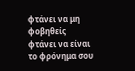φτάνει να μη φοβηθείς
φτάνει να είναι
το φρόνημα σου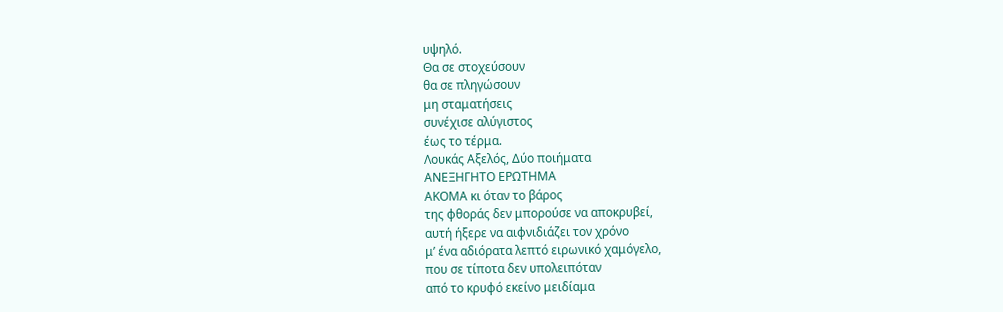υψηλό.
Θα σε στοχεύσουν
θα σε πληγώσουν
μη σταματήσεις
συνέχισε αλύγιστος
έως το τέρμα.
Λουκάς Αξελός, Δύο ποιήματα
ΑΝΕΞΗΓΗΤΟ ΕΡΩΤΗΜΑ
ΑΚΟΜΑ κι όταν το βάρος
της φθοράς δεν μπορούσε να αποκρυβεί,
αυτή ήξερε να αιφνιδιάζει τον χρόνο
μ’ ένα αδιόρατα λεπτό ειρωνικό χαμόγελο,
που σε τίποτα δεν υπολειπόταν
από το κρυφό εκείνο μειδίαμα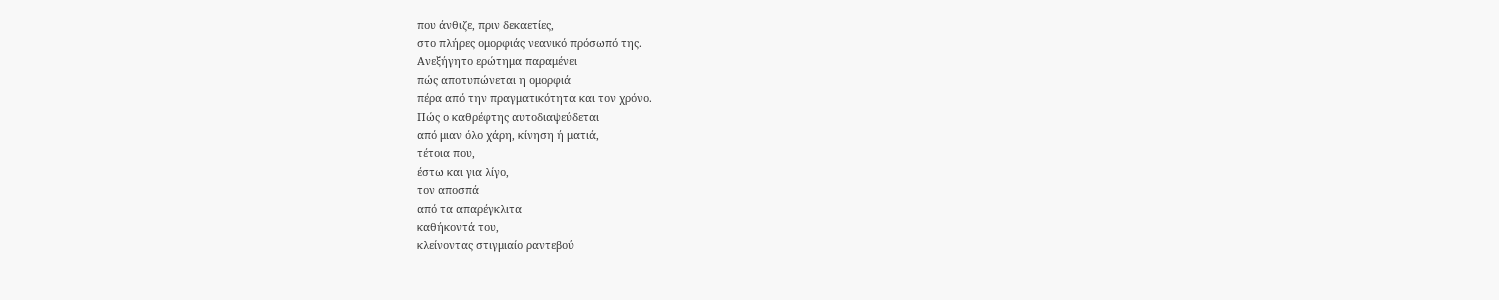που άνθιζε, πριν δεκαετίες,
στο πλήρες ομορφιάς νεανικό πρόσωπό της.
Ανεξήγητο ερώτημα παραμένει
πώς αποτυπώνεται η ομορφιά
πέρα από την πραγματικότητα και τον χρόνο.
Πώς ο καθρέφτης αυτοδιαψεύδεται
από μιαν όλο χάρη, κίνηση ή ματιά,
τέτοια που,
έστω και για λίγο,
τον αποσπά
από τα απαρέγκλιτα
καθήκοντά του,
κλείνοντας στιγμιαίο ραντεβού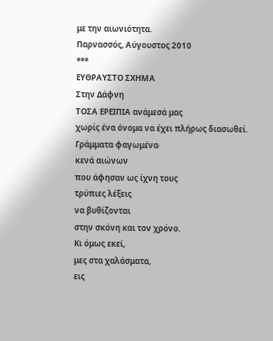με την αιωνιότητα.
Παρνασσός, Αύγουστος 2010
***
ΕΥΘΡΑΥΣΤΟ ΣΧΗΜΑ
Στην Δάφνη
ΤΟΣΑ ΕΡΕΙΠΙΑ ανάμεσά μας
χωρίς ένα όνομα να έχει πλήρως διασωθεί.
Γράμματα φαγωμένα·
κενά αιώνων
που άφησαν ως ίχνη τους
τρύπιες λέξεις
να βυθίζονται
στην σκόνη και τον χρόνο.
Κι όμως εκεί,
μες στα χαλάσματα,
εις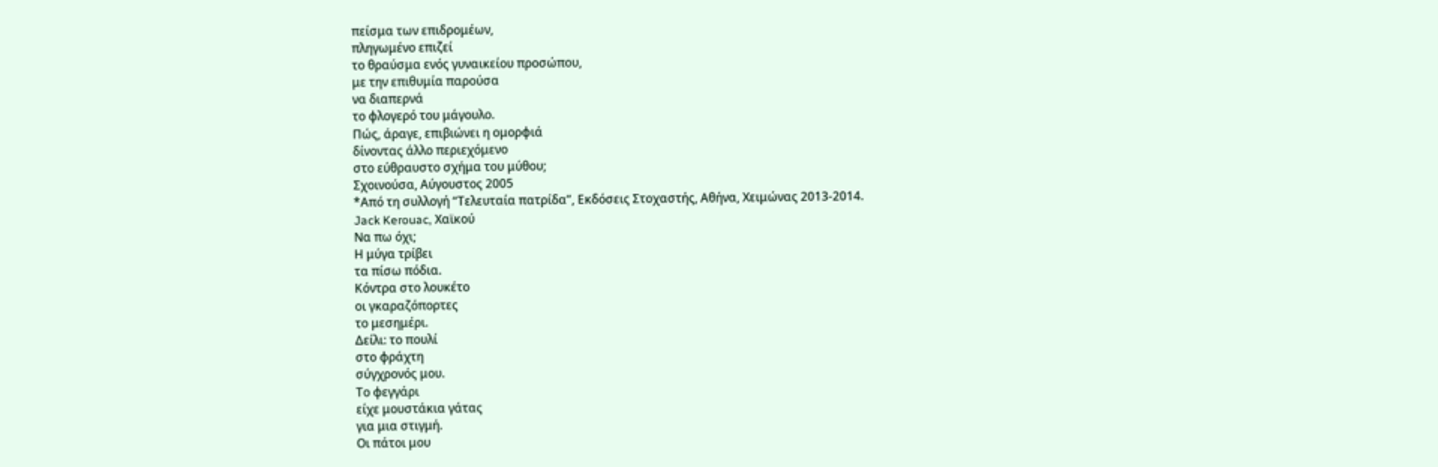πείσμα των επιδρομέων,
πληγωμένο επιζεί
το θραύσμα ενός γυναικείου προσώπου,
με την επιθυμία παρούσα
να διαπερνά
το φλογερό του μάγουλο.
Πώς, άραγε, επιβιώνει η ομορφιά
δίνοντας άλλο περιεχόμενο
στο εύθραυστο σχήμα του μύθου;
Σχοινούσα, Αύγουστος 2005
*Από τη συλλογή “Τελευταία πατρίδα”, Εκδόσεις Στοχαστής, Αθήνα, Χειμώνας 2013-2014.
Jack Kerouac, Χαϊκού
Να πω όχι;
Η μύγα τρίβει
τα πίσω πόδια.
Κόντρα στο λουκέτο
οι γκαραζόπορτες
το μεσημέρι.
Δείλι: το πουλί
στο φράχτη
σύγχρονός μου.
Το φεγγάρι
είχε μουστάκια γάτας
για μια στιγμή.
Οι πάτοι μου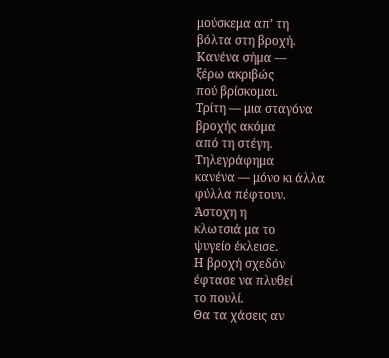μούσκεμα απ’ τη
βόλτα στη βροχή.
Κανένα σήμα —
ξέρω ακριβώς
πού βρίσκομαι.
Τρίτη — μια σταγόνα
βροχής ακόμα
από τη στέγη.
Τηλεγράφημα
κανένα — μόνο κι άλλα
φύλλα πέφτουν.
Άστοχη η
κλωτσιά μα το
ψυγείο έκλεισε.
Η βροχή σχεδόν
έφτασε να πλυθεί
το πουλί.
Θα τα χάσεις αν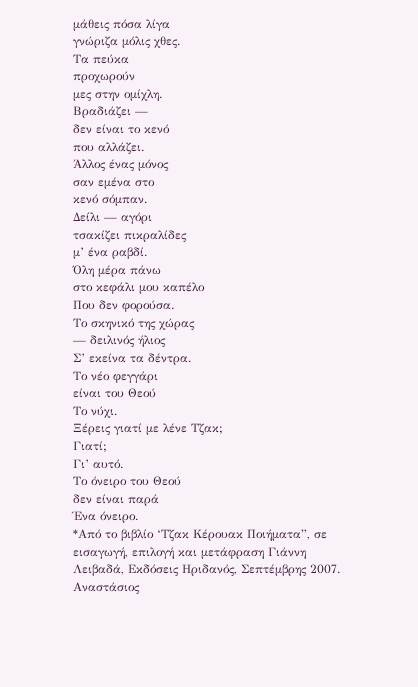μάθεις πόσα λίγα
γνώριζα μόλις χθες.
Τα πεύκα
προχωρούν
μες στην ομίχλη.
Βραδιάζει —
δεν είναι το κενό
που αλλάζει.
Άλλος ένας μόνος
σαν εμένα στο
κενό σόμπαν.
Δείλι — αγόρι
τσακίζει πικραλίδες
μ’ ένα ραβδί.
Όλη μέρα πάνω
στο κεφάλι μου καπέλο
Που δεν φορούσα.
Το σκηνικό της χώρας
— δειλινός ήλιος
Σ’ εκείνα τα δέντρα.
Το νέο φεγγάρι
είναι του Θεού
Το νύχι.
Ξέρεις γιατί με λένε Τζακ;
Γιατί;
Γι’ αυτό.
Το όνειρο του Θεού
δεν είναι παρά
Ένα όνειρο.
*Από το βιβλίο ‘Τζακ Κέρουακ Ποιήματα”, σε εισαγωγή, επιλογή και μετάφραση Γιάννη Λειβαδά, Εκδόσεις Ηριδανός, Σεπτέμβρης 2007.
Αναστάσιος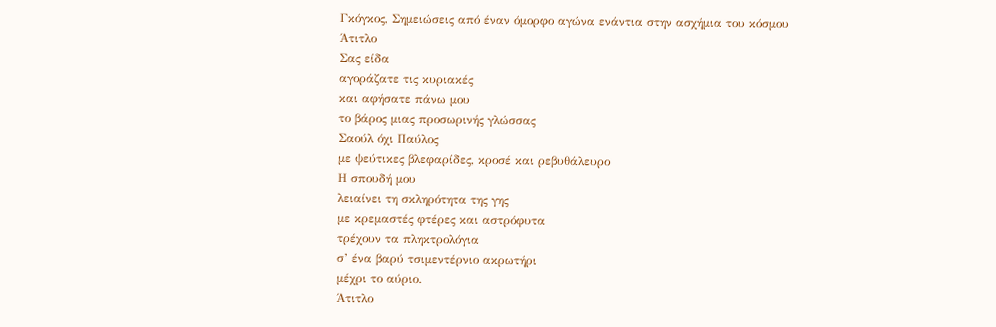Γκόγκος, Σημειώσεις από έναν όμορφο αγώνα ενάντια στην ασχήμια του κόσμου
Άτιτλο
Σας είδα
αγοράζατε τις κυριακές
και αφήσατε πάνω μου
το βάρος μιας προσωρινής γλώσσας
Σαούλ όχι Παύλος
με ψεύτικες βλεφαρίδες, κροσέ και ρεβυθάλευρο
Η σπουδή μου
λειαίνει τη σκληρότητα της γης
με κρεμαστές φτέρες και αστρόφυτα
τρέχουν τα πληκτρολόγια
σ’ ένα βαρύ τσιμεντέρνιο ακρωτήρι
μέχρι το αύριο.
Άτιτλο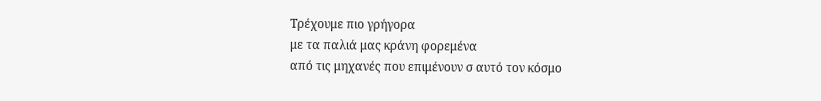Τρέχουμε πιο γρήγορα
με τα παλιά μας κράνη φορεμένα
από τις μηχανές που επιμένουν σ αυτό τον κόσμο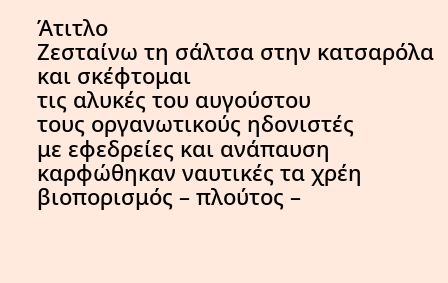Άτιτλο
Ζεσταίνω τη σάλτσα στην κατσαρόλα
και σκέφτομαι
τις αλυκές του αυγούστου
τους οργανωτικούς ηδονιστές
με εφεδρείες και ανάπαυση
καρφώθηκαν ναυτικές τα χρέη
βιοπορισμός – πλούτος –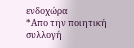ενδοχώρα
*Απο την ποιητική συλλογή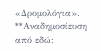«Δρομολόγια».
**Αναδημοσίευση από εδώ: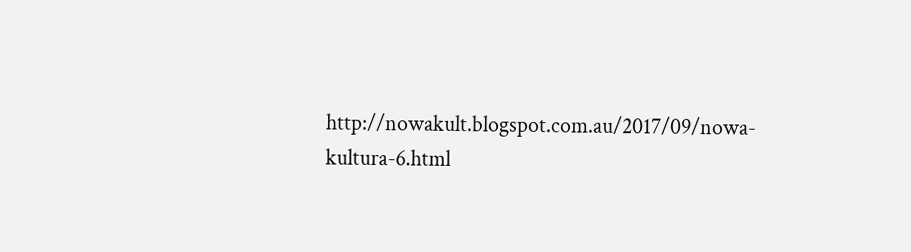http://nowakult.blogspot.com.au/2017/09/nowa-kultura-6.html